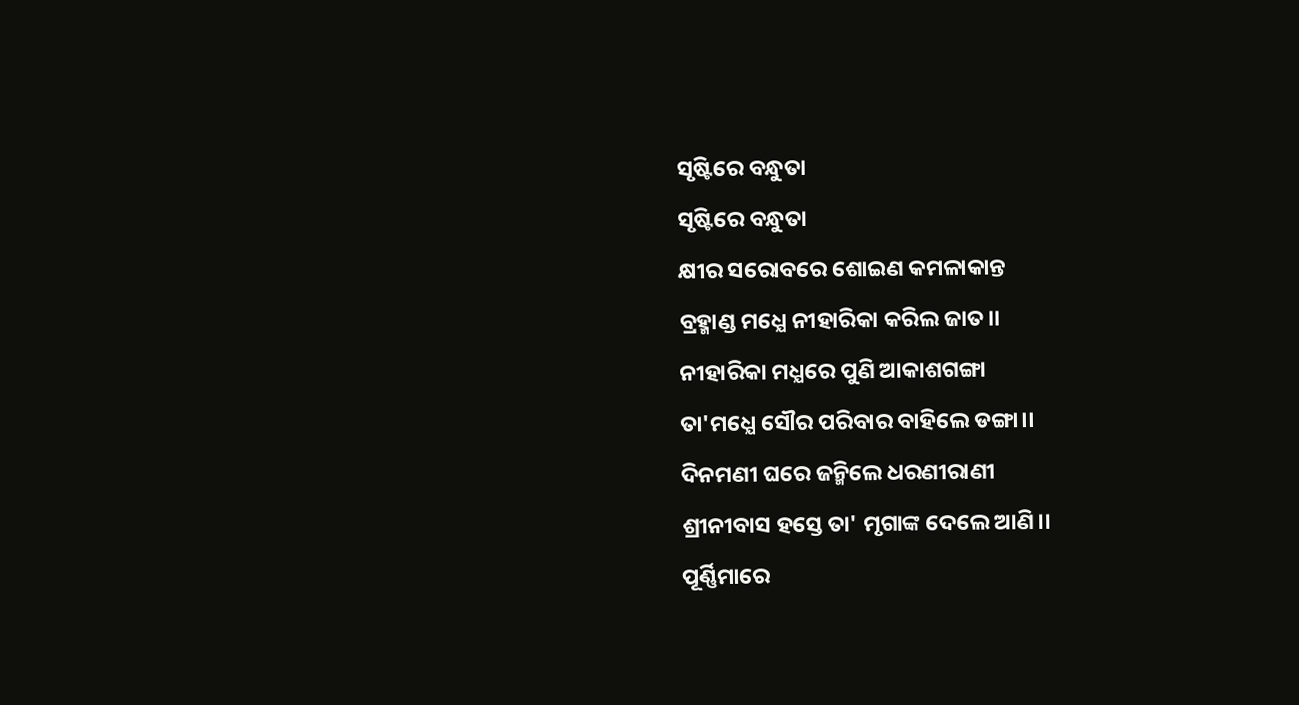ସୃଷ୍ଟିରେ ବନ୍ଧୁତା
ସୃଷ୍ଟିରେ ବନ୍ଧୁତା
କ୍ଷୀର ସରୋବରେ ଶୋଇଣ କମଳାକାନ୍ତ
ବ୍ରହ୍ମାଣ୍ଡ ମଧ୍ଯେ ନୀହାରିକା କରିଲ ଜାତ।।
ନୀହାରିକା ମଧ୍ଯରେ ପୁଣି ଆକାଶଗଙ୍ଗା
ତା'ମଧ୍ଯେ ସୌର ପରିବାର ବାହିଲେ ଡଙ୍ଗା।।
ଦିନମଣୀ ଘରେ ଜନ୍ମିଲେ ଧରଣୀରାଣୀ
ଶ୍ରୀନୀବାସ ହସ୍ତେ ତା' ମୃଗାଙ୍କ ଦେଲେ ଆଣି।।
ପୂର୍ଣ୍ଣିମାରେ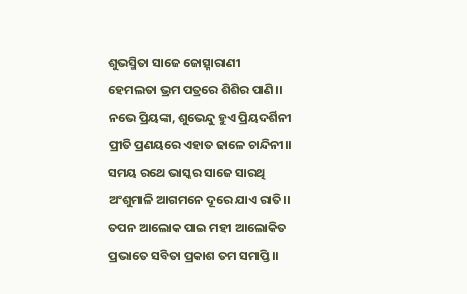ଶୁଭସ୍ମିତା ସାଜେ ଜୋତ୍ସ୍ନାରାଣୀ
ହେମଲତା ଭ୍ରମ ପତ୍ରରେ ଶିଶିର ପାଣି।।
ନଭେ ପ୍ରିୟଙ୍କା, ଶୁଭେନ୍ଦୁ ହୁଏ ପ୍ରିୟଦର୍ଶିନୀ
ପ୍ରୀତି ପ୍ରଣୟରେ ଏହାତ ଢାଳେ ଚାନ୍ଦିନୀ।।
ସମୟ ରଥେ ଭାସ୍କର ସାଜେ ସାରଥି
ଅଂଶୁମାଳି ଆଗମନେ ଦୂରେ ଯାଏ ରାତି।।
ତପନ ଆଲୋକ ପାଇ ମହୀ ଆଲୋକିତ
ପ୍ରଭାତେ ସବିତା ପ୍ରକାଶ ତମ ସମାପ୍ତି।।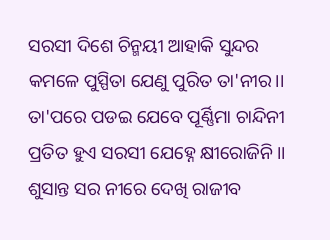ସରସୀ ଦିଶେ ଚିନ୍ମୟୀ ଆହାକି ସୁନ୍ଦର
କମଳେ ପୁସ୍ପିତା ଯେଣୁ ପୁରିତ ତା'ନୀର।।
ତା'ପରେ ପଡଇ ଯେବେ ପୂର୍ଣ୍ଣିମା ଚାନ୍ଦିନୀ
ପ୍ରତିତ ହୁଏ ସରସୀ ଯେହ୍ନେ କ୍ଷୀରୋଜିନି।।
ଶୁସାନ୍ତ ସର ନୀରେ ଦେଖି ରାଜୀବ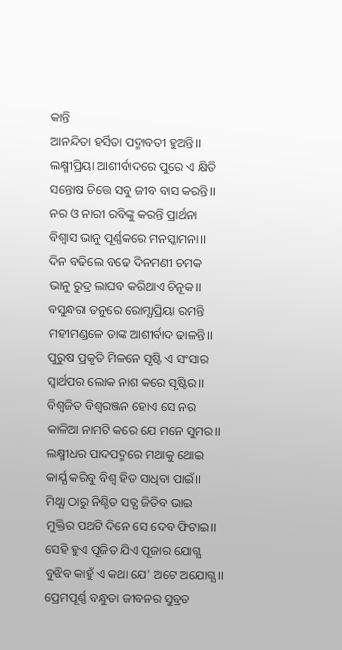କାନ୍ତି
ଆନନ୍ଦିତା ହର୍ସିତା ପଦ୍ମାବତୀ ହୁଅନ୍ତି।।
ଲକ୍ଷ୍ମୀପ୍ରିୟା ଆଶୀର୍ବାଦରେ ପୁରେ ଏ କ୍ଷିତି
ସନ୍ତୋଷ ଚିତ୍ତେ ସବୁ ଜୀବ ବାସ କରନ୍ତି।।
ନର ଓ ନାରୀ ରବିଙ୍କୁ କରନ୍ତି ପ୍ରାର୍ଥନା
ବିଶ୍ୱାସ ଭାନୁ ପୂର୍ଣ୍ଣକରେ ମନସ୍କାମନା।।
ଦିନ ବଢିଲେ ବଢେ ଦିନମଣୀ ଚମକ
ଭାନୁ ରୁଦ୍ର ଲାଘବ କରିଥାଏ ଚିନୂକ।।
ବସୁନ୍ଧରା ତନୁରେ ରୋମ୍ଯାପ୍ରିୟା ରମନ୍ତି
ମହୀମଣ୍ଡଳେ ତାଙ୍କ ଆଶୀର୍ବାଦ ଢାଳନ୍ତି।।
ପୁରୁଷ ପ୍ରକୃତି ମିଳନେ ସୃଷ୍ଟି ଏ ସଂସାର
ସ୍ୱାର୍ଥପର ଲୋକ ନାଶ କରେ ସୃଷ୍ଟିର।।
ବିଶ୍ୱଜିତ ବିଶ୍ୱରଞ୍ଜନ ହୋଏ ସେ ନର
କାଳିଆ ନାମଟି କରେ ଯେ ମନେ ସୁମର।।
ଲକ୍ଷ୍ମୀଧର ପାଦପଦ୍ମରେ ମଥାକୁ ଥୋଇ
କାର୍ଯ୍ଯ କରିବୁ ବିଶ୍ୱ ହିତ ସାଧିବା ପାଇଁ।।
ମିଥ୍ଯା ଠାରୁ ନିଶ୍ଚିତ ସତ୍ଯ ଜିତିବ ଭାଇ
ମୁକ୍ତିର ପଥଟି ଦିନେ ସେ ଦେବ ଫିଟାଇ।।
ସେହି ହୁଏ ପୂଜିତ ଯିଏ ପୂଜାର ଯୋଗ୍ଯ
ବୁଝିବ କାହୁଁ ଏ କଥା ଯେ' ଅଟେ ଅଯୋଗ୍ଯ।।
ପ୍ରେମପୂର୍ଣ୍ଣ ବନ୍ଧୁତା ଜୀବନର ସୁବ୍ରତ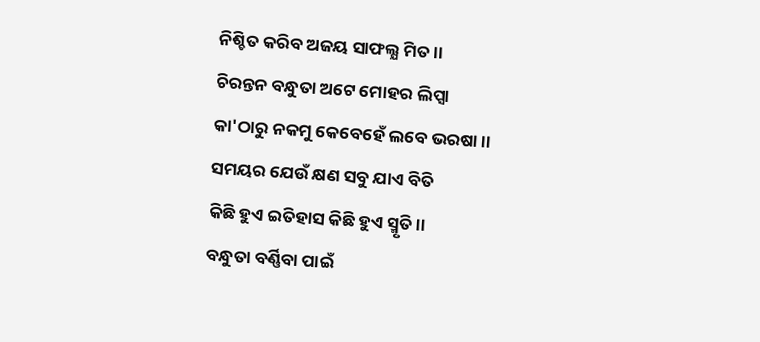ନିଶ୍ଚିତ କରିବ ଅଜୟ ସାଫଲ୍ଯ ମିତ।।
ଚିରନ୍ତନ ବନ୍ଧୁତା ଅଟେ ମୋହର ଲିପ୍ସା
କା'ଠାରୁ ନକମୁ କେବେହେଁ ଲବେ ଭରଷା।।
ସମୟର ଯେଉଁ କ୍ଷଣ ସବୁ ଯାଏ ବିତି
କିଛି ହୁଏ ଇତିହାସ କିଛି ହୁଏ ସ୍ମୃତି।।
ବନ୍ଧୁତା ବର୍ଣ୍ଣିବା ପାଇଁ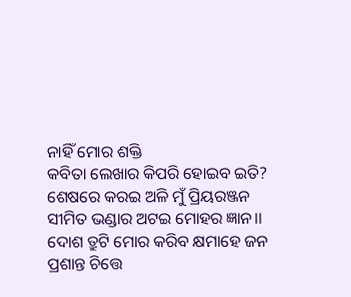ନାହିଁ ମୋର ଶକ୍ତି
କବିତା ଲେଖାର କିପରି ହୋଇବ ଇତି?
ଶେଷରେ କରଇ ଅଳି ମୁଁ ପ୍ରିୟରଞ୍ଜନ
ସୀମିତ ଭଣ୍ଡାର ଅଟଇ ମୋହର ଜ୍ଞାନ।।
ଦୋଶ ତ୍ରୁଟି ମୋର କରିବ କ୍ଷମାହେ ଜନ
ପ୍ରଶାନ୍ତ ଚିତ୍ତେ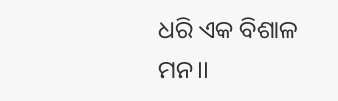ଧରି ଏକ ବିଶାଳ ମନ।।